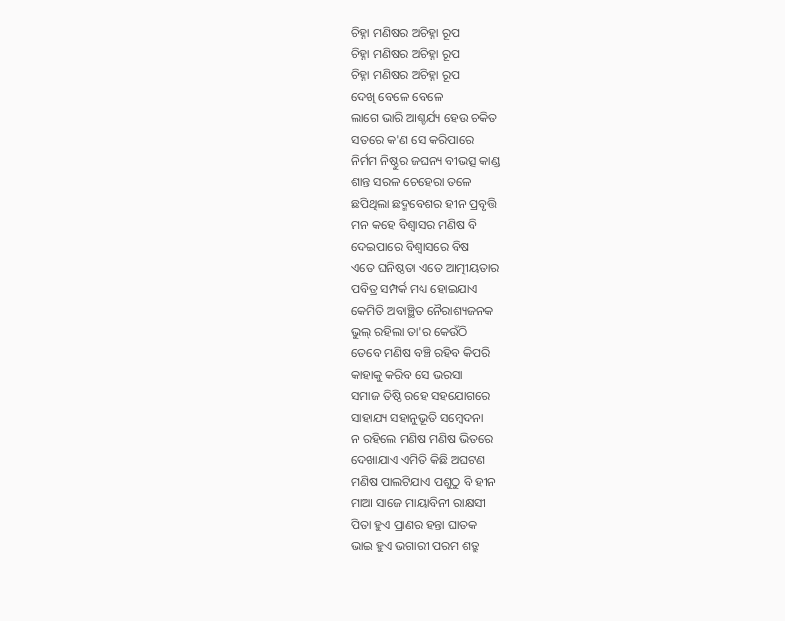ଚିହ୍ନା ମଣିଷର ଅଚିହ୍ନା ରୂପ
ଚିହ୍ନା ମଣିଷର ଅଚିହ୍ନା ରୂପ
ଚିହ୍ନା ମଣିଷର ଅଚିହ୍ନା ରୂପ
ଦେଖି ବେଳେ ବେଳେ
ଲାଗେ ଭାରି ଆଶ୍ଚର୍ଯ୍ୟ ହେଉ ଚକିତ
ସତରେ କ'ଣ ସେ କରିପାରେ
ନିର୍ମମ ନିଷ୍ଠୁର ଜଘନ୍ୟ ବୀଭତ୍ସ କାଣ୍ଡ
ଶାନ୍ତ ସରଳ ଚେହେରା ତଳେ
ଛପିଥିଲା ଛଦ୍ମବେଶର ହୀନ ପ୍ରବୃତ୍ତି
ମନ କହେ ବିଶ୍ଵାସର ମଣିଷ ବି
ଦେଇପାରେ ବିଶ୍ଵାସରେ ବିଷ
ଏତେ ଘନିଷ୍ଠତା ଏତେ ଆତ୍ମୀୟତାର
ପବିତ୍ର ସମ୍ପର୍କ ମଧ୍ୟ ହୋଇଯାଏ
କେମିତି ଅବାଞ୍ଛିତ ନୈରାଶ୍ୟଜନକ
ଭୁଲ୍ ରହିଲା ତା'ର କେଉଁଠି
ତେବେ ମଣିଷ ବଞ୍ଚି ରହିବ କିପରି
କାହାକୁ କରିବ ସେ ଭରସା
ସମାଜ ତିଷ୍ଠି ରହେ ସହଯୋଗରେ
ସାହାଯ୍ୟ ସହାନୁଭୂତି ସମ୍ଵେଦନା
ନ ରହିଲେ ମଣିଷ ମଣିଷ ଭିତରେ
ଦେଖାଯାଏ ଏମିତି କିଛି ଅଘଟଣ
ମଣିଷ ପାଲଟିଯାଏ ପଶୁଠୁ ବି ହୀନ
ମାଆ ସାଜେ ମାୟାବିନୀ ରାକ୍ଷସୀ
ପିତା ହୁଏ ପ୍ରାଣର ହନ୍ତା ଘାତକ
ଭାଇ ହୁଏ ଭଗାରୀ ପରମ ଶତ୍ରୁ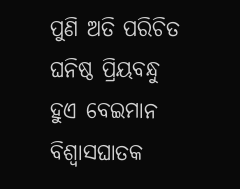ପୁଣି ଅତି ପରିଚିତ ଘନିଷ୍ଠ ପ୍ରିୟବନ୍ଧୁ
ହୁଏ ବେଇମାନ ବିଶ୍ଵାସଘାତକ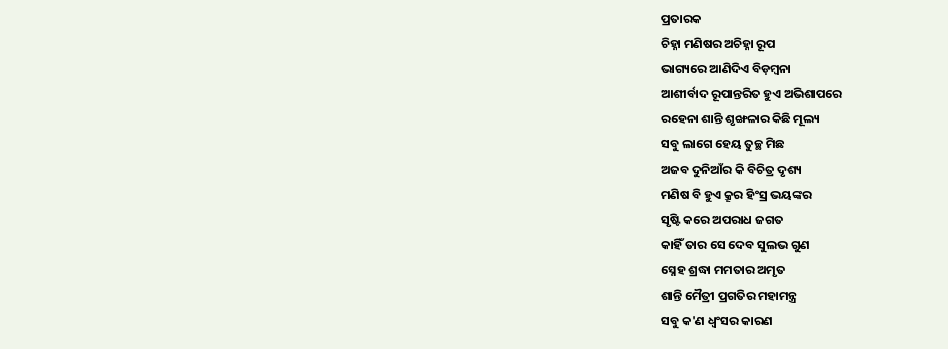ପ୍ରତାରକ
ଚିହ୍ନା ମଣିଷର ଅଚିହ୍ନା ରୂପ
ଭାଗ୍ୟରେ ଆଣିଦିଏ ବିଡ଼ମ୍ବନା
ଆଶୀର୍ବାଦ ରୂପାନ୍ତରିତ ହୁଏ ଅଭିଶାପରେ
ରହେନା ଶାନ୍ତି ଶୃଙ୍ଖଳାର କିଛି ମୂଲ୍ୟ
ସବୁ ଲାଗେ ହେୟ ତୁଚ୍ଛ ମିଛ
ଅଜବ ଦୁନିଆଁର କି ବିଚିତ୍ର ଦୃଶ୍ୟ
ମଣିଷ ବି ହୁଏ କ୍ରୂର ହିଂସ୍ର ଭୟଙ୍କର
ସୃଷ୍ଟି କରେ ଅପରାଧ ଜଗତ
କାହିଁ ତାର ସେ ଦେବ ସୁଲଭ ଗୁଣ
ସ୍ନେହ ଶ୍ରଦ୍ଧା ମମତାର ଅମୃତ
ଶାନ୍ତି ମୈତ୍ରୀ ପ୍ରଗତିର ମହାମନ୍ତ୍ର
ସବୁ କ'ଣ ଧ୍ଵଂସର କାରଣ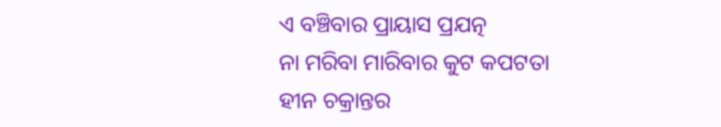ଏ ବଞ୍ଚିବାର ପ୍ରାୟାସ ପ୍ରଯତ୍ନ
ନା ମରିବା ମାରିବାର କୁଟ କପଟତା
ହୀନ ଚକ୍ରାନ୍ତର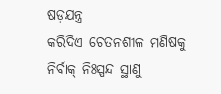ଷଡ଼ଯନ୍ତ୍ର
କରିଦିଏ ଚେତନଶୀଳ ମଣିଷକୁ
ନିର୍ବାକ୍ ନିଃସ୍ପନ୍ଦ ସ୍ଥାଣୁ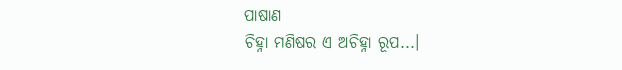ପାଷାଣ
ଚିହ୍ନା ମଣିଷର ଏ ଅଚିହ୍ନା ରୂପ...।